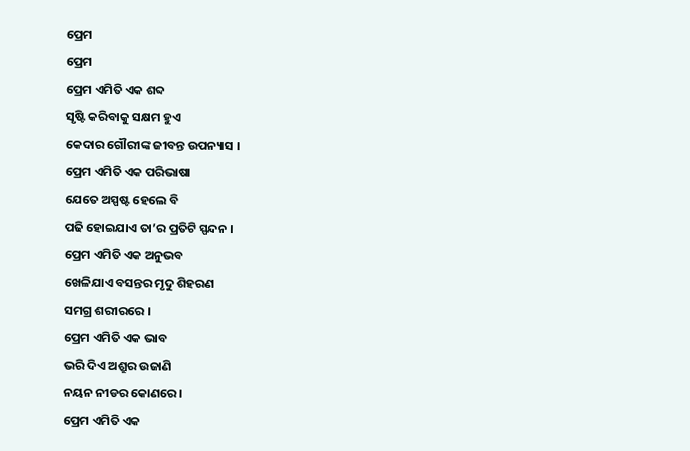ପ୍ରେମ
ପ୍ରେମ
ପ୍ରେମ ଏମିତି ଏକ ଶବ୍ଦ
ସୃଷ୍ଟି କରିବାକୁ ସକ୍ଷମ ହୁଏ
କେଦାର ଗୌରୀଙ୍କ ଜୀବନ୍ତ ଉପନ୍ୟାସ ।
ପ୍ରେମ ଏମିତି ଏକ ପରିଭାଷା
ଯେତେ ଅସ୍ପଷ୍ଟ ହେଲେ ବି
ପଢି ହୋଇଯାଏ ତା’ର ପ୍ରତିଟି ସ୍ପନ୍ଦନ ।
ପ୍ରେମ ଏମିତି ଏକ ଅନୁଭବ
ଖେଳିଯାଏ ବସନ୍ତର ମୃଦୁ ଶିହରଣ
ସମଗ୍ର ଶରୀରରେ ।
ପ୍ରେମ ଏମିତି ଏକ ଭାବ
ଭରି ଦିଏ ଅଶ୍ରୁର ଉଜାଣି
ନୟନ ନୀଡର କୋଣରେ ।
ପ୍ରେମ ଏମିତି ଏକ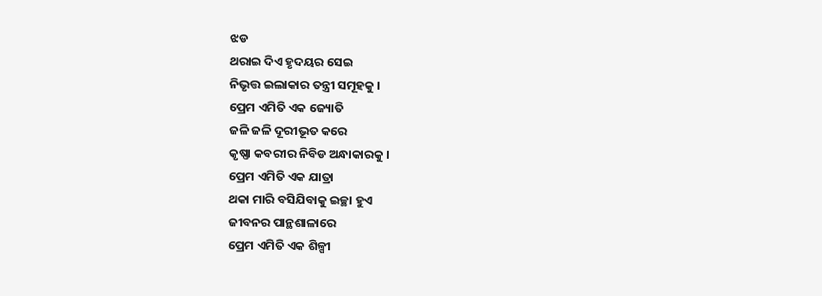ଝଡ
ଥରାଇ ଦିଏ ହୃଦୟର ସେଇ
ନିଭୃତ୍ତ ଇଲାକାର ତନ୍ତ୍ରୀ ସମୂହକୁ ।
ପ୍ରେମ ଏମିତି ଏକ ଜ୍ୟୋତି
ଜଳି ଜଳି ଦୂରୀଭୂତ କରେ
କୃଷ୍ଣା କବରୀର ନିବିଡ ଅନ୍ଧାକାରକୁ ।
ପ୍ରେମ ଏମିତି ଏକ ଯାତ୍ରା
ଥକା ମାରି ବସିଯିବାକୁ ଇଚ୍ଛା ହୁଏ
ଜୀବନର ପାନ୍ଥଶାଳାରେ
ପ୍ରେମ ଏମିତି ଏକ ଶିଳ୍ପୀ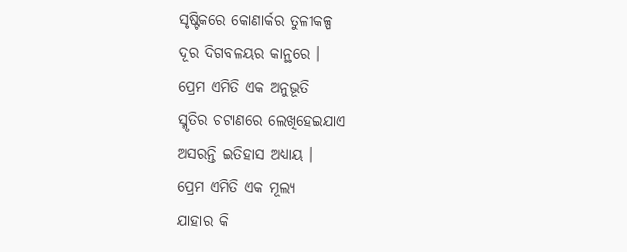ସୃଷ୍ଟିକରେ କୋଣାର୍କର ତୁଳୀକଳ୍ପ
ଦୂର ଦିଗବଳୟର କାନ୍ଥରେ ।
ପ୍ରେମ ଏମିତି ଏକ ଅନୁଭୂତି
ସ୍ମୃତିର ଚଟାଣରେ ଲେଖିହେଇଯାଏ
ଅସରନ୍ତି ଇତିହାସ ଅଧ୍ୟାୟ ।
ପ୍ରେମ ଏମିତି ଏକ ମୂଲ୍ୟ
ଯାହାର କି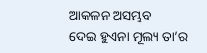ଆକଳନ ଅସମ୍ଭବ
ଦେଇ ହୁଏନା ମୂଲ୍ୟ ତା’ର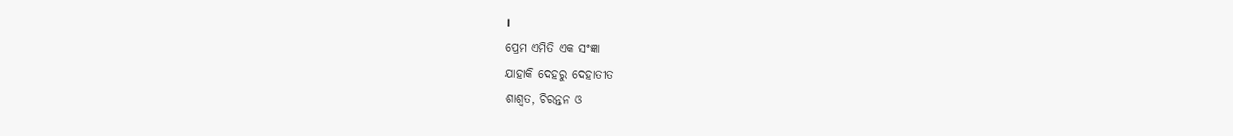।
ପ୍ରେମ ଏମିତି ଏକ ସଂଜ୍ଞା
ଯାହାକି ଦେହରୁ ଦେହାତୀତ
ଶାଶ୍ଵତ, ଚିରନ୍ତନ ଓ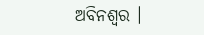ଅବିନଶ୍ଵର ।